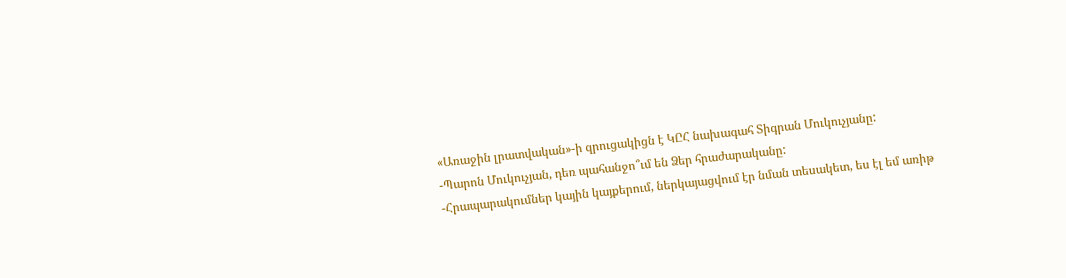«Առաջին լրատվական»-ի զրուցակիցն է ԿԸՀ նախագահ Տիգրան Մուկուչյանը:
-Պարոն Մուկուչյան, դեռ պահանջո՞ւմ են Ձեր հրաժարականը:
-Հրապարակումներ կային կայքերում, ներկայացվում էր նման տեսակետ, ես էլ եմ առիթ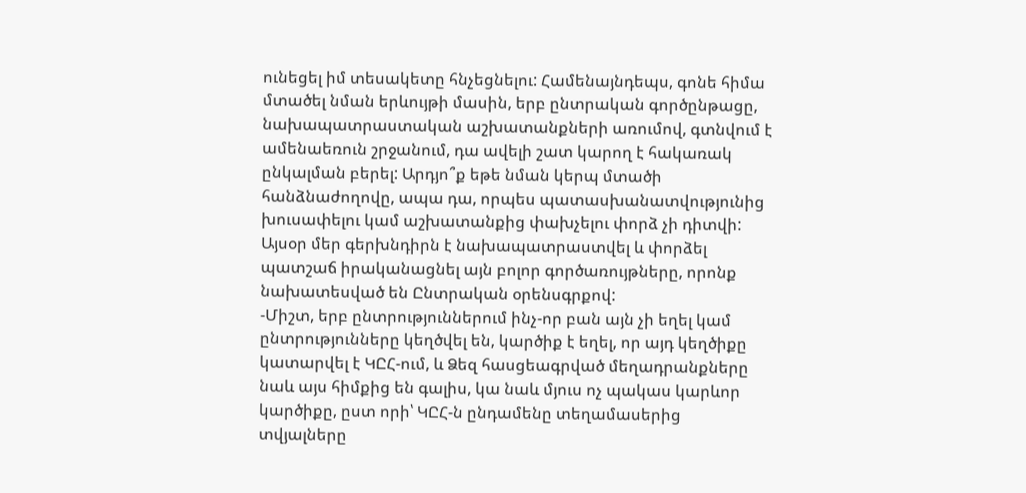ունեցել իմ տեսակետը հնչեցնելու: Համենայնդեպս, գոնե հիմա մտածել նման երևույթի մասին, երբ ընտրական գործընթացը, նախապատրաստական աշխատանքների առումով, գտնվում է ամենաեռուն շրջանում, դա ավելի շատ կարող է հակառակ ընկալման բերել: Արդյո՞ք եթե նման կերպ մտածի հանձնաժողովը, ապա դա, որպես պատասխանատվությունից խուսափելու կամ աշխատանքից փախչելու փորձ չի դիտվի: Այսօր մեր գերխնդիրն է նախապատրաստվել և փորձել պատշաճ իրականացնել այն բոլոր գործառույթները, որոնք նախատեսված են Ընտրական օրենսգրքով:
-Միշտ, երբ ընտրություններում ինչ-որ բան այն չի եղել կամ ընտրությունները կեղծվել են, կարծիք է եղել, որ այդ կեղծիքը կատարվել է ԿԸՀ-ում, և Ձեզ հասցեագրված մեղադրանքները նաև այս հիմքից են գալիս, կա նաև մյուս ոչ պակաս կարևոր կարծիքը, ըստ որի՝ ԿԸՀ-ն ընդամենը տեղամասերից տվյալները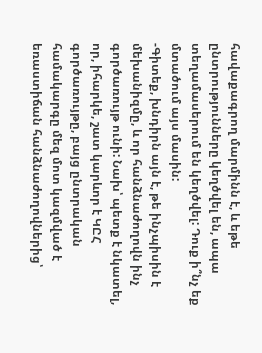հավաքագրող մարմինն է, և եթե ընտրությունները կեղծվել են, ապա տեղամասերում են կեղծվել: Դուք ի՞նչ եք մտածում այս մասին:
-Գիտեք, խնդիրն այն է, թե ինչպիսին է մեխանիզմը, և որ հանձնաժողովն ինչ գործառույթ ունի: Նախ՝ պետք է նկատել, որ, իհարկե, շատ կարևոր է ԿԸՀ գործառույթը, բայց ընտրական համակարգը մեզ մոտ կազմված է եռաստիճան հանձնաժողովներից՝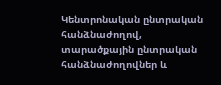Կենտրոնական ընտրական հանձնաժողով, տարածքային ընտրական հանձնաժողովներ և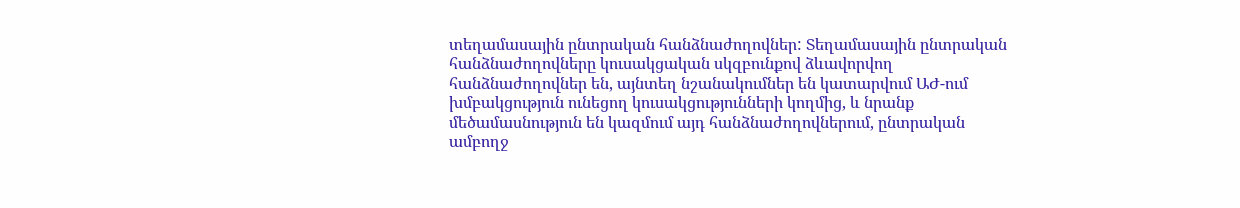տեղամասային ընտրական հանձնաժողովներ: Տեղամասային ընտրական հանձնաժողովները կուսակցական սկզբունքով ձևավորվող հանձնաժողովներ են, այնտեղ նշանակումներ են կատարվում ԱԺ-ում խմբակցություն ունեցող կուսակցությունների կողմից, և նրանք մեծամասնություն են կազմում այդ հանձնաժողովներում, ընտրական ամբողջ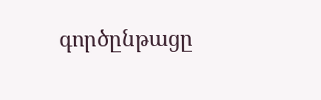գործընթացը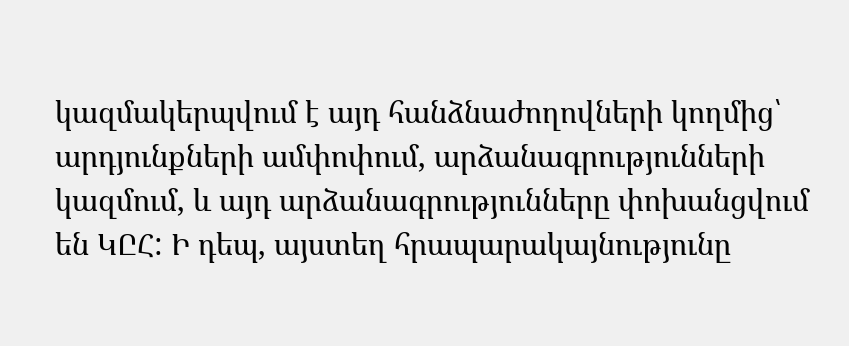կազմակերպվում է այդ հանձնաժողովների կողմից՝ արդյունքների ամփոփում, արձանագրությունների կազմում, և այդ արձանագրությունները փոխանցվում են ԿԸՀ: Ի դեպ, այստեղ հրապարակայնությունը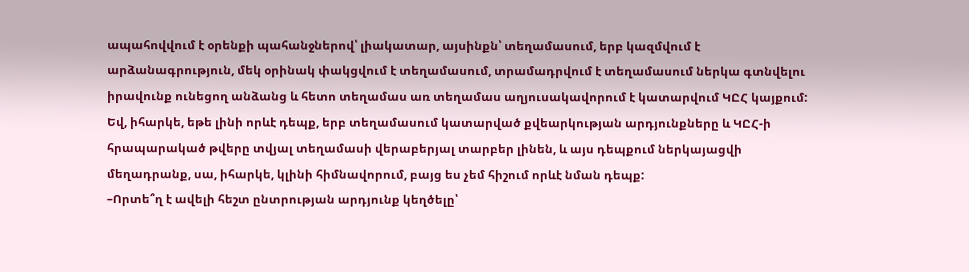ապահովվում է օրենքի պահանջներով՝ լիակատար, այսինքն՝ տեղամասում, երբ կազմվում է արձանագրություն, մեկ օրինակ փակցվում է տեղամասում, տրամադրվում է տեղամասում ներկա գտնվելու իրավունք ունեցող անձանց և հետո տեղամաս առ տեղամաս աղյուսակավորում է կատարվում ԿԸՀ կայքում: Եվ, իհարկե, եթե լինի որևէ դեպք, երբ տեղամասում կատարված քվեարկության արդյունքները և ԿԸՀ-ի հրապարակած թվերը տվյալ տեղամասի վերաբերյալ տարբեր լինեն, և այս դեպքում ներկայացվի մեղադրանք, սա, իհարկե, կլինի հիմնավորում, բայց ես չեմ հիշում որևէ նման դեպք:
–Որտե՞ղ է ավելի հեշտ ընտրության արդյունք կեղծելը՝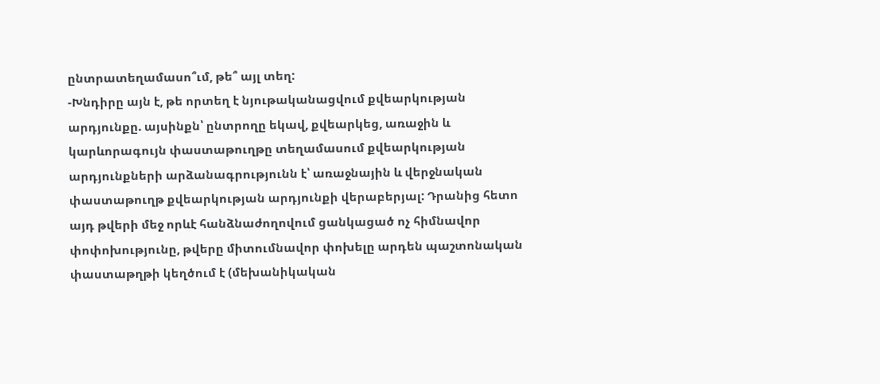ընտրատեղամասո՞ւմ, թե՞ այլ տեղ:
-Խնդիրը այն է, թե որտեղ է նյութականացվում քվեարկության արդյունքը. այսինքն՝ ընտրողը եկավ, քվեարկեց, առաջին և կարևորագույն փաստաթուղթը տեղամասում քվեարկության արդյունքների արձանագրությունն է՝ առաջնային և վերջնական փաստաթուղթ քվեարկության արդյունքի վերաբերյալ: Դրանից հետո այդ թվերի մեջ որևէ հանձնաժողովում ցանկացած ոչ հիմնավոր փոփոխությունը, թվերը միտումնավոր փոխելը արդեն պաշտոնական փաստաթղթի կեղծում է (մեխանիկական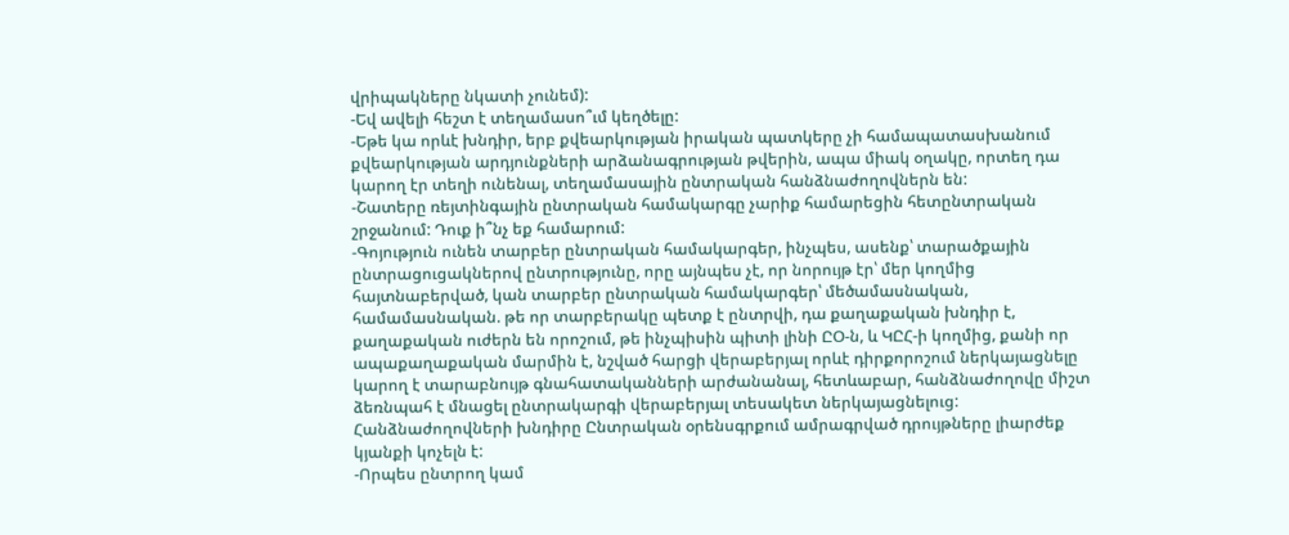վրիպակները նկատի չունեմ):
-Եվ ավելի հեշտ է տեղամասո՞ւմ կեղծելը:
-Եթե կա որևէ խնդիր, երբ քվեարկության իրական պատկերը չի համապատասխանում քվեարկության արդյունքների արձանագրության թվերին, ապա միակ օղակը, որտեղ դա կարող էր տեղի ունենալ, տեղամասային ընտրական հանձնաժողովներն են:
-Շատերը ռեյտինգային ընտրական համակարգը չարիք համարեցին հետընտրական շրջանում: Դուք ի՞նչ եք համարում:
-Գոյություն ունեն տարբեր ընտրական համակարգեր, ինչպես, ասենք՝ տարածքային ընտրացուցակներով ընտրությունը, որը այնպես չէ, որ նորույթ էր՝ մեր կողմից հայտնաբերված, կան տարբեր ընտրական համակարգեր՝ մեծամասնական, համամասնական. թե որ տարբերակը պետք է ընտրվի, դա քաղաքական խնդիր է, քաղաքական ուժերն են որոշում, թե ինչպիսին պիտի լինի ԸՕ-ն, և ԿԸՀ-ի կողմից, քանի որ ապաքաղաքական մարմին է, նշված հարցի վերաբերյալ որևէ դիրքորոշում ներկայացնելը կարող է տարաբնույթ գնահատականների արժանանալ, հետևաբար, հանձնաժողովը միշտ ձեռնպահ է մնացել ընտրակարգի վերաբերյալ տեսակետ ներկայացնելուց: Հանձնաժողովների խնդիրը Ընտրական օրենսգրքում ամրագրված դրույթները լիարժեք կյանքի կոչելն է:
-Որպես ընտրող կամ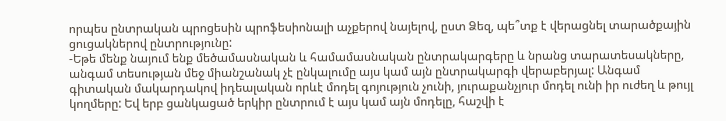որպես ընտրական պրոցեսին պրոֆեսիոնալի աչքերով նայելով, ըստ Ձեզ, պե՞տք է վերացնել տարածքային ցուցակներով ընտրությունը:
-Եթե մենք նայում ենք մեծամասնական և համամասնական ընտրակարգերը և նրանց տարատեսակները, անգամ տեսության մեջ միանշանակ չէ ընկալումը այս կամ այն ընտրակարգի վերաբերյալ: Անգամ գիտական մակարդակով իդեալական որևէ մոդել գոյություն չունի, յուրաքանչյուր մոդել ունի իր ուժեղ և թույլ կողմերը: Եվ երբ ցանկացած երկիր ընտրում է այս կամ այն մոդելը, հաշվի է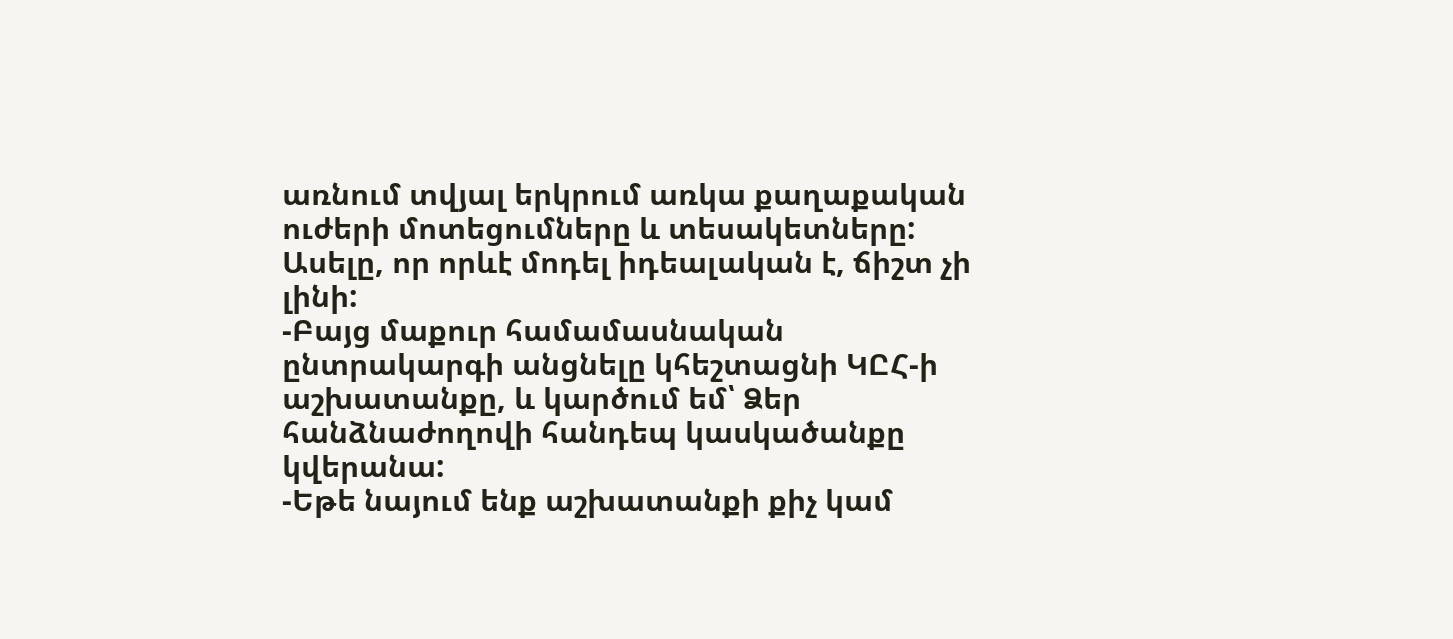առնում տվյալ երկրում առկա քաղաքական ուժերի մոտեցումները և տեսակետները: Ասելը, որ որևէ մոդել իդեալական է, ճիշտ չի լինի:
-Բայց մաքուր համամասնական ընտրակարգի անցնելը կհեշտացնի ԿԸՀ-ի աշխատանքը, և կարծում եմ՝ Ձեր հանձնաժողովի հանդեպ կասկածանքը կվերանա:
-Եթե նայում ենք աշխատանքի քիչ կամ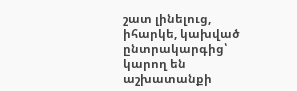շատ լինելուց, իհարկե, կախված ընտրակարգից՝ կարող են աշխատանքի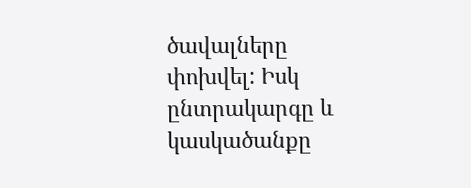ծավալները փոխվել: Իսկ ընտրակարգը և կասկածանքը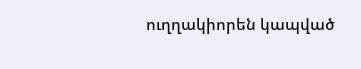ուղղակիորեն կապված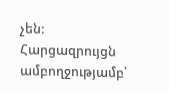չեն:
Հարցազրույցն ամբողջությամբ՝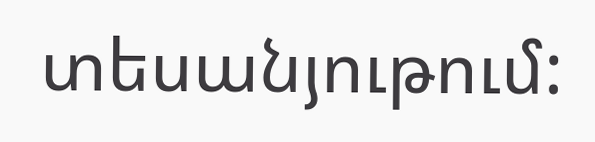տեսանյութում: